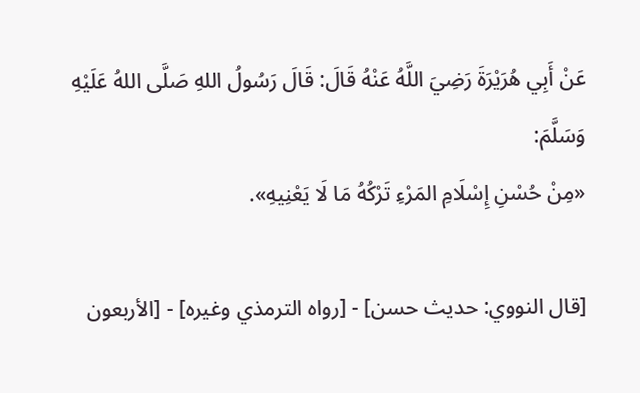عَنْ أَبِي هُرَيْرَةَ رَضِيَ اللَّهُ عَنْهُ قَالَ: قَالَ رَسُولُ اللهِ صَلَّى اللهُ عَلَيْهِ وَسَلَّمَ:
«مِنْ حُسْنِ إِسْلَامِ المَرْءِ تَرْكُهُ مَا لَا يَعْنِيهِ».

[قال النووي: حديث حسن] - [رواه الترمذي وغيره] - [الأربعون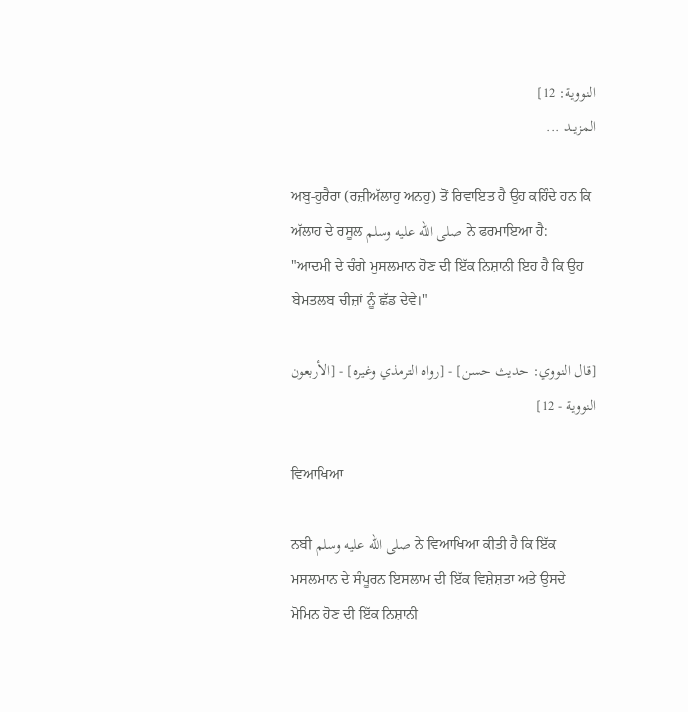النووية: 12]
المزيــد ...

ਅਬੁ-ਹੁਰੈਰਾ (ਰਜ਼ੀਅੱਲਾਹੁ ਅਨਹੁ) ਤੋਂ ਰਿਵਾਇਤ ਹੈ ਉਹ ਕਹਿੰਦੇ ਹਨ ਕਿ ਅੱਲਾਹ ਦੇ ਰਸੂਲ صلى الله عليه وسلم ਨੇ ਫਰਮਾਇਆ ਹੈ:
"ਆਦਮੀ ਦੇ ਚੰਗੇ ਮੁਸਲਮਾਨ ਹੋਣ ਦੀ ਇੱਕ ਨਿਸ਼ਾਨੀ ਇਹ ਹੈ ਕਿ ਉਹ ਬੇਮਤਲਬ ਚੀਜ਼ਾਂ ਨੂੰ ਛੱਡ ਦੇਵੇ।"

[قال النووي: حديث حسن] - [رواه الترمذي وغيره] - [الأربعون النووية - 12]

ਵਿਆਖਿਆ

ਨਬੀ صلى الله عليه وسلم ਨੇ ਵਿਆਖਿਆ ਕੀਤੀ ਹੈ ਕਿ ਇੱਕ ਮਸਲਮਾਨ ਦੇ ਸੰਪੂਰਨ ਇਸਲਾਮ ਦੀ ਇੱਕ ਵਿਸ਼ੇਸ਼ਤਾ ਅਤੇ ਉਸਦੇ ਮੋਮਿਨ ਹੋਣ ਦੀ ਇੱਕ ਨਿਸ਼ਾਨੀ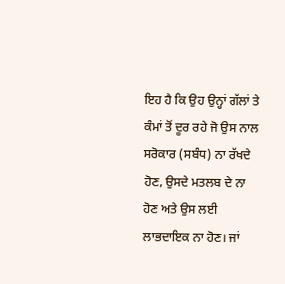ਇਹ ਹੈ ਕਿ ਉਹ ਉਨ੍ਹਾਂ ਗੱਲਾਂ ਤੇ ਕੰਮਾਂ ਤੋਂ ਦੂਰ ਰਹੇ ਜੋ ਉਸ ਨਾਲ ਸਰੋਕਾਰ (ਸਬੰਧ) ਨਾ ਰੱਖਦੇ ਹੋਣ, ਉਸਦੇ ਮਤਲਬ ਦੇ ਨਾ ਹੋਣ ਅਤੇ ਉਸ ਲਈ ਲਾਭਦਾਇਕ ਨਾ ਹੋਣ। ਜਾਂ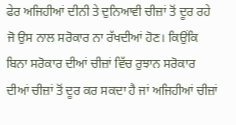ਫੇਰ ਅਜਿਹੀਆਂ ਦੀਨੀ ਤੇ ਦੁਨਿਆਵੀ ਚੀਜ਼ਾਂ ਤੋਂ ਦੂਰ ਰਹੇ ਜੋ ਉਸ ਨਾਲ ਸਰੋਕਾਰ ਨਾ ਰੱਖਦੀਆਂ ਹੋਣ। ਕਿਉਂਕਿ ਬਿਨਾ ਸਰੋਕਾਰ ਦੀਆਂ ਚੀਜ਼ਾਂ ਵਿੱਚ ਰੁਝਾਨ ਸਰੋਕਾਰ ਦੀਆਂ ਚੀਜ਼ਾਂ ਤੋਂ ਦੂਰ ਕਰ ਸਕਦਾ ਹੈ ਜਾਂ ਅਜਿਹੀਆਂ ਚੀਜ਼ਾਂ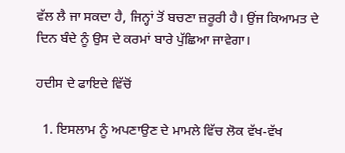ਵੱਲ ਲੈ ਜਾ ਸਕਦਾ ਹੈ, ਜਿਨ੍ਹਾਂ ਤੋਂ ਬਚਣਾ ਜ਼ਰੂਰੀ ਹੈ। ਉਂਜ ਕਿਆਮਤ ਦੇ ਦਿਨ ਬੰਦੇ ਨੂੰ ਉਸ ਦੇ ਕਰਮਾਂ ਬਾਰੇ ਪੁੱਛਿਆ ਜਾਵੇਗਾ।

ਹਦੀਸ ਦੇ ਫਾਇਦੇ ਵਿੱਚੋਂ

  1. ਇਸਲਾਮ ਨੂੰ ਅਪਣਾਉਣ ਦੇ ਮਾਮਲੇ ਵਿੱਚ ਲੋਕ ਵੱਖ-ਵੱਖ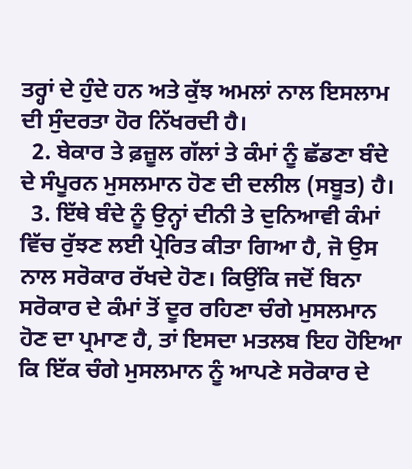ਤਰ੍ਹਾਂ ਦੇ ਹੁੰਦੇ ਹਨ ਅਤੇ ਕੁੱਝ ਅਮਲਾਂ ਨਾਲ ਇਸਲਾਮ ਦੀ ਸੁੰਦਰਤਾ ਹੋਰ ਨਿੱਖਰਦੀ ਹੈ।
  2. ਬੇਕਾਰ ਤੇ ਫ਼ਜ਼ੂਲ ਗੱਲਾਂ ਤੇ ਕੰਮਾਂ ਨੂੰ ਛੱਡਣਾ ਬੰਦੇ ਦੇ ਸੰਪੂਰਨ ਮੁਸਲਮਾਨ ਹੋਣ ਦੀ ਦਲੀਲ (ਸਬੂਤ) ਹੈ।
  3. ਇੱਥੇ ਬੰਦੇ ਨੂੰ ਉਨ੍ਹਾਂ ਦੀਨੀ ਤੇ ਦੁਨਿਆਵੀ ਕੰਮਾਂ ਵਿੱਚ ਰੁੱਝਣ ਲਈ ਪ੍ਰੇਰਿਤ ਕੀਤਾ ਗਿਆ ਹੈ, ਜੋ ਉਸ ਨਾਲ ਸਰੋਕਾਰ ਰੱਖਦੇ ਹੋਣ। ਕਿਉਂਕਿ ਜਦੋਂ ਬਿਨਾ ਸਰੋਕਾਰ ਦੇ ਕੰਮਾਂ ਤੋਂ ਦੂਰ ਰਹਿਣਾ ਚੰਗੇ ਮੁਸਲਮਾਨ ਹੋਣ ਦਾ ਪ੍ਰਮਾਣ ਹੈ, ਤਾਂ ਇਸਦਾ ਮਤਲਬ ਇਹ ਹੋਇਆ ਕਿ ਇੱਕ ਚੰਗੇ ਮੁਸਲਮਾਨ ਨੂੰ ਆਪਣੇ ਸਰੋਕਾਰ ਦੇ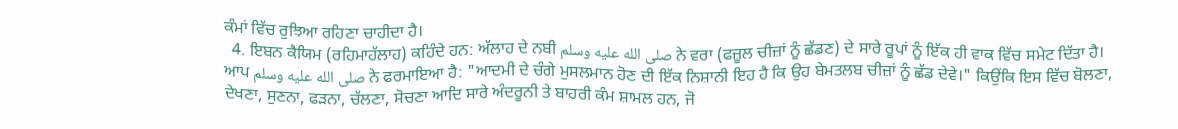ਕੰਮਾਂ ਵਿੱਚ ਰੁਝਿਆ ਰਹਿਣਾ ਚਾਹੀਦਾ ਹੈ।
  4. ਇਬਨ ਕੈਯਿਮ (ਰਹਿਮਾਹੱਲਾਹ) ਕਹਿੰਦੇ ਹਨ: ਅੱਲਾਹ ਦੇ ਨਬੀ صلى الله عليه وسلم ਨੇ ਵਰਾ (ਫਜ਼ੂਲ ਚੀਜ਼ਾਂ ਨੂੰ ਛੱਡਣ) ਦੇ ਸਾਰੇ ਰੂਪਾਂ ਨੂੰ ਇੱਕ ਹੀ ਵਾਕ ਵਿੱਚ ਸਮੇਟ ਦਿੱਤਾ ਹੈ। ਆਪ صلى الله عليه وسلم ਨੇ ਫਰਮਾਇਆ ਹੈ: "ਆਦਮੀ ਦੇ ਚੰਗੇ ਮੁਸਲਮਾਨ ਹੋਣ ਦੀ ਇੱਕ ਨਿਸ਼ਾਨੀ ਇਹ ਹੈ ਕਿ ਉਹ ਬੇਮਤਲਬ ਚੀਜ਼ਾਂ ਨੂੰ ਛੱਡ ਦੇਵੇ।" ਕਿਉਂਕਿ ਇਸ ਵਿੱਚ ਬੋਲਣਾ, ਦੇਖਣਾ, ਸੁਣਨਾ, ਫੜਨਾ, ਚੱਲਣਾ, ਸੋਚਣਾ ਆਦਿ ਸਾਰੇ ਅੰਦਰੂਨੀ ਤੇ ਬਾਹਰੀ ਕੰਮ ਸ਼ਾਮਲ ਹਨ, ਜੋ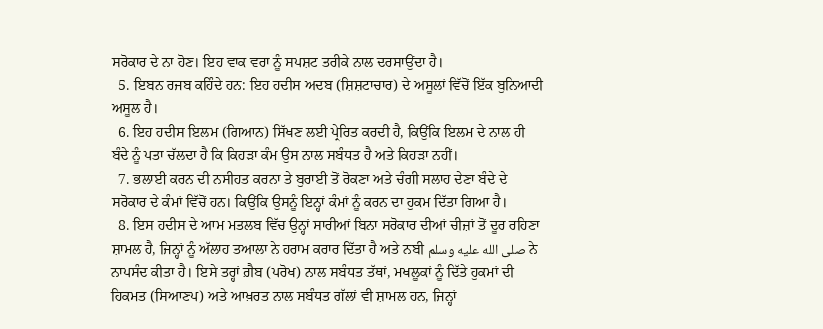ਸਰੋਕਾਰ ਦੇ ਨਾ ਹੋਣ। ਇਹ ਵਾਕ ਵਰਾ ਨੂੰ ਸਪਸ਼ਟ ਤਰੀਕੇ ਨਾਲ ਦਰਸਾਉਂਦਾ ਹੈ।
  5. ਇਬਨ ਰਜਬ ਕਹਿੰਦੇ ਹਨ: ਇਹ ਹਦੀਸ ਅਦਬ (ਸ਼ਿਸ਼ਟਾਚਾਰ) ਦੇ ਅਸੂਲਾਂ ਵਿੱਚੋਂ ਇੱਕ ਬੁਨਿਆਦੀ ਅਸੂਲ ਹੈ।
  6. ਇਹ ਹਦੀਸ ਇਲਮ (ਗਿਆਨ) ਸਿੱਖਣ ਲਈ ਪ੍ਰੇਰਿਤ ਕਰਦੀ ਹੈ, ਕਿਉਂਕਿ ਇਲਮ ਦੇ ਨਾਲ ਹੀ ਬੰਦੇ ਨੂੰ ਪਤਾ ਚੱਲਦਾ ਹੈ ਕਿ ਕਿਹੜਾ ਕੰਮ ਉਸ ਨਾਲ ਸਬੰਧਤ ਹੈ ਅਤੇ ਕਿਹੜਾ ਨਹੀਂ।
  7. ਭਲਾਈ ਕਰਨ ਦੀ ਨਸੀਹਤ ਕਰਨਾ ਤੇ ਬੁਰਾਈ ਤੋਂ ਰੋਕਣਾ ਅਤੇ ਚੰਗੀ ਸਲਾਹ ਦੇਣਾ ਬੰਦੇ ਦੇ ਸਰੋਕਾਰ ਦੇ ਕੰਮਾਂ ਵਿੱਚੋਂ ਹਨ। ਕਿਉਂਕਿ ਉਸਨੂੰ ਇਨ੍ਹਾਂ ਕੰਮਾਂ ਨੂੰ ਕਰਨ ਦਾ ਹੁਕਮ ਦਿੱਤਾ ਗਿਆ ਹੈ।
  8. ਇਸ ਹਦੀਸ ਦੇ ਆਮ ਮਤਲਬ ਵਿੱਚ ਉਨ੍ਹਾਂ ਸਾਰੀਆਂ ਬਿਨਾ ਸਰੋਕਾਰ ਦੀਆਂ ਚੀਜ਼ਾਂ ਤੋਂ ਦੂਰ ਰਹਿਣਾ ਸ਼ਾਮਲ ਹੈ, ਜਿਨ੍ਹਾਂ ਨੂੰ ਅੱਲਾਹ ਤਆਲਾ ਨੇ ਹਰਾਮ ਕਰਾਰ ਦਿੱਤਾ ਹੈ ਅਤੇ ਨਬੀ صلى الله عليه وسلم ਨੇ ਨਾਪਸੰਦ ਕੀਤਾ ਹੈ। ਇਸੇ ਤਰ੍ਹਾਂ ਗ਼ੈਬ (ਪਰੋਖ) ਨਾਲ ਸਬੰਧਤ ਤੱਥਾਂ, ਮਖਲੂਕਾਂ ਨੂੰ ਦਿੱਤੇ ਹੁਕਮਾਂ ਦੀ ਹਿਕਮਤ (ਸਿਆਣਪ) ਅਤੇ ਆਖ਼ਰਤ ਨਾਲ ਸਬੰਧਤ ਗੱਲਾਂ ਵੀ ਸ਼ਾਮਲ ਹਨ, ਜਿਨ੍ਹਾਂ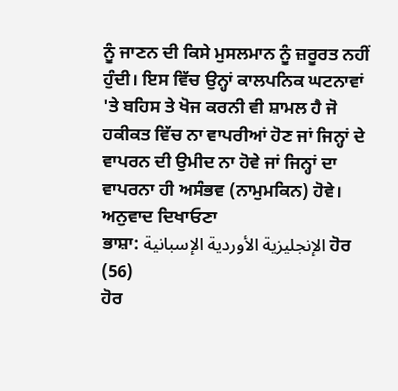ਨੂੰ ਜਾਣਨ ਦੀ ਕਿਸੇ ਮੁਸਲਮਾਨ ਨੂੰ ਜ਼ਰੂਰਤ ਨਹੀਂ ਹੁੰਦੀ। ਇਸ ਵਿੱਚ ਉਨ੍ਹਾਂ ਕਾਲਪਨਿਕ ਘਟਨਾਵਾਂ 'ਤੇ ਬਹਿਸ ਤੇ ਖੋਜ ਕਰਨੀ ਵੀ ਸ਼ਾਮਲ ਹੈ ਜੋ ਹਕੀਕਤ ਵਿੱਚ ਨਾ ਵਾਪਰੀਆਂ ਹੋਣ ਜਾਂ ਜਿਨ੍ਹਾਂ ਦੇ ਵਾਪਰਨ ਦੀ ਉਮੀਦ ਨਾ ਹੋਵੇ ਜਾਂ ਜਿਨ੍ਹਾਂ ਦਾ ਵਾਪਰਨਾ ਹੀ ਅਸੰਭਵ (ਨਾਮੁਮਕਿਨ) ਹੋਵੇ।
ਅਨੁਵਾਦ ਦਿਖਾਓਣਾ
ਭਾਸ਼ਾ: الإنجليزية الأوردية الإسبانية ਹੋਰ (56)
ਹੋਰ